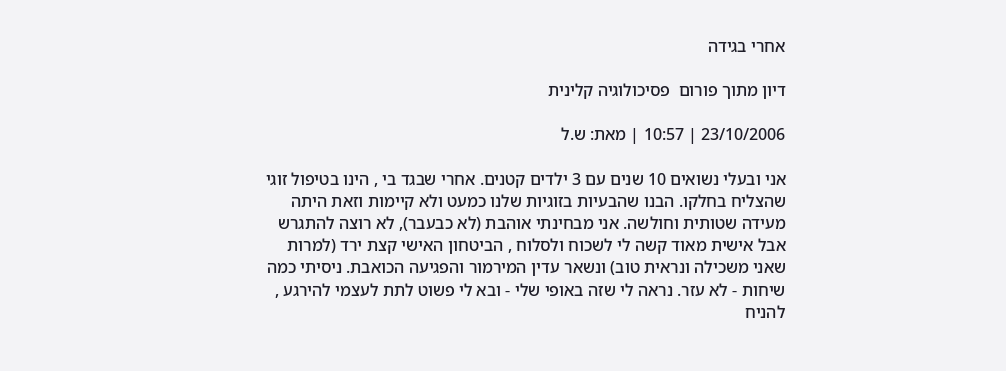אחרי בגידה

דיון מתוך פורום  פסיכולוגיה קלינית

23/10/2006 | 10:57 | מאת: ש.ל

אני ובעלי נשואים 10 שנים עם 3 ילדים קטנים. אחרי שבגד בי , הינו בטיפול זוגי שהצליח בחלקו. הבנו שהבעיות בזוגיות שלנו כמעט ולא קיימות וזאת היתה מעידה שטותית וחולשה. אני מבחינתי אוהבת (לא כבעבר), לא רוצה להתגרש אבל אישית מאוד קשה לי לשכוח ולסלוח , הביטחון האישי קצת ירד (למרות שאני משכילה ונראית טוב) ונשאר עדין המירמור והפגיעה הכואבת. ניסיתי כמה שיחות - לא עזר. נראה לי שזה באופי שלי - ובא לי פשוט לתת לעצמי להירגע , להניח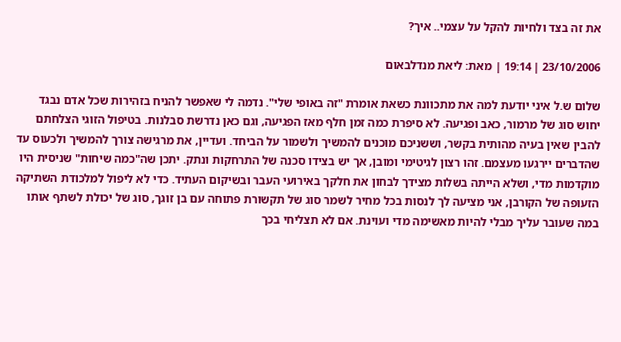את זה בצד ולחיות להקל על עצמי.. איך?

23/10/2006 | 19:14 | מאת: ליאת מנדלבאום

שלום ש.ל איני יודעת למה את מתכוונת כשאת אומרת "זה באופי שלי". נדמה לי שאפשר להניח בזהירות שכל אדם נבגד יחוש סוג של מרמור, כאב ופגיעה. לא סיפרת כמה זמן חלף מאז הפגיעה, וגם כאן נדרשת סבלנות. בטיפול הזוגי הצלחתם להבין שאין בעיה מהותית בקשר, וששניכם מוכנים להמשיך ולשמור על הביחד. ועדיין, את מרגישה צורך להמשיך ולכעוס עד שהדברים יירגעו מעצמם. זהו רצון לגיטימי ומובן, אך יש בצידו סכנה של התרחקות ונתק. יתכן שה"כמה שיחות" שניסית היו מוקדמות מדי, ושלא הייתה בשלות מצידך לבחון את חלקך באירועי העבר ובשיקום העתיד. כדי לא ליפול למלכודת השתיקה הזעופה של הקורבן, אני מציעה לך לנסות בכל מחיר לשמר סוג של תקשורת פתוחה עם בן זוגך, סוג של יכולת לשתף אותו במה שעובר עליך מבלי להיות מאשימה מדי ועוינת. אם לא תצליחי בכך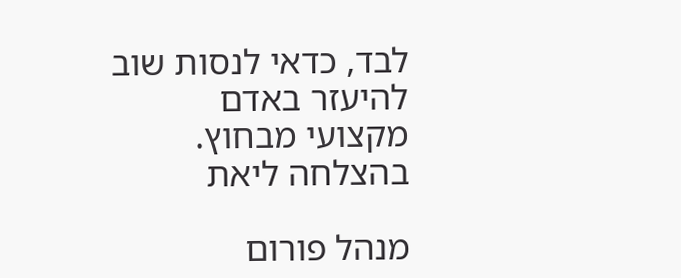לבד, כדאי לנסות שוב להיעזר באדם מקצועי מבחוץ. בהצלחה ליאת

מנהל פורום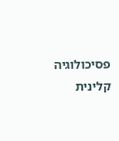פסיכולוגיה קלינית